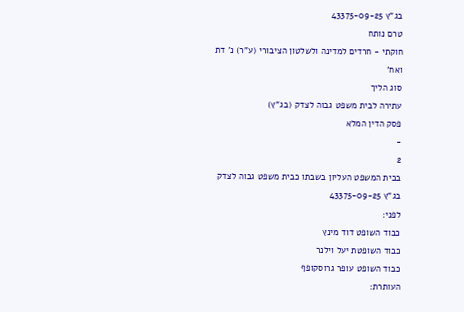בג"ץ 43375-09-25
טרם נותח
חוקתי - חרדים למדינה ולשלטון הציבורי (ע"ר) נ' דת ואח'
סוג הליך
עתירה לבית משפט גבוה לצדק (בג"ץ)
פסק הדין המלא
-
2
בבית המשפט העליון בשבתו כבית משפט גבוה לצדק
בג"ץ 43375-09-25
לפני:
כבוד השופט דוד מינץ
כבוד השופטת יעל וילנר
כבוד השופט עופר גרוסקופף
העותרת: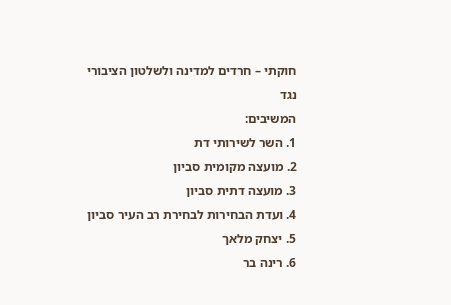חוקתי – חרדים למדינה ולשלטון הציבורי
נגד
המשיבים:
1. השר לשירותי דת
2. מועצה מקומית סביון
3. מועצה דתית סביון
4. ועדת הבחירות לבחירת רב העיר סביון
5. יצחק מלאך
6. רינה בר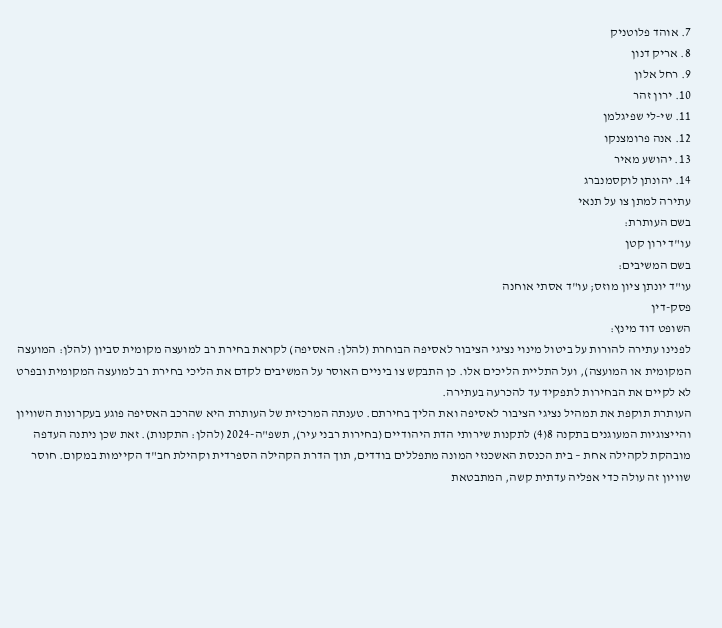7. אוהד פלוטניק
8. אריק דנון
9. רחל אלון
10. ירון זהר
11. שי-לי שפיגלמן
12. אנה פרומצנקו
13. יהושע מאיר
14. יהונתן לוקסמנברג
עתירה למתן צו על תנאי
בשם העותרת:
עו"ד ירון קטן
בשם המשיבים:
עו"ד יונתן ציון מוזס; עו"ד אסתי אוחנה
פסק-דין
השופט דוד מינץ:
לפנינו עתירה להורות על ביטול מינוי נציגי הציבור לאסיפה הבוחרת (להלן: האסיפה) לקראת בחירת רב למועצה מקומית סביון (להלן: המועצה המקומית או המועצה), ועל התליית הליכים אלו. כן התבקש צו ביניים האוסר על המשיבים לקדם את הליכי בחירת רב למועצה המקומית ובפרט לא לקיים את הבחירות לתפקיד עד להכרעה בעתירה.
העותרת תוקפת את תמהיל נציגי הציבור לאסיפה ואת הליך בחירתם. טענתה המרכזית של העותרת היא שהרכב האסיפה פוגע בעקרונות השוויון והייצוגיות המעוגנים בתקנה 8(4) לתקנות שירותי הדת היהודיים (בחירות רבני עיר), תשפ"ה-2024 (להלן: התקנות). זאת שכן ניתנה העדפה מובהקת לקהילה אחת – בית הכנסת האשכנזי המונה מתפללים בודדים, תוך הדרת הקהילה הספרדית וקהילת חב"ד הקיימות במקום. חוסר שוויון זה עולה כדי אפליה עדתית קשה, המתבטאת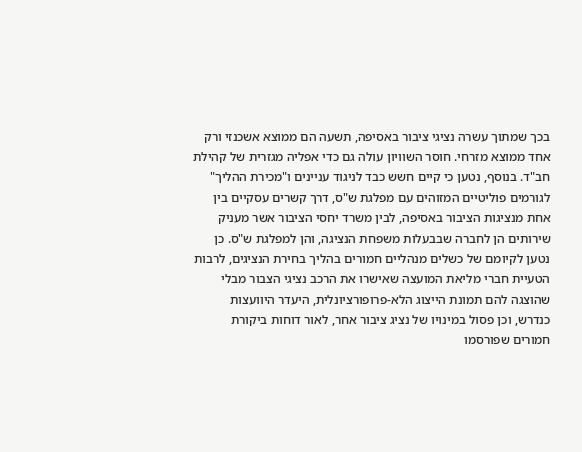בכך שמתוך עשרה נציגי ציבור באסיפה, תשעה הם ממוצא אשכנזי ורק אחד ממוצא מזרחי. חוסר השוויון עולה גם כדי אפליה מגזרית של קהילת חב"ד. בנוסף, נטען כי קיים חשש כבד לניגוד עניינים ו"מכירת ההליך" לגורמים פוליטיים המזוהים עם מפלגת ש"ס, דרך קשרים עסקיים בין אחת מנציגות הציבור באסיפה, לבין משרד יחסי הציבור אשר מעניק שירותים הן לחברה שבבעלות משפחת הנציגה, והן למפלגת ש"ס. כן נטען לקיומם של כשלים מנהליים חמורים בהליך בחירת הנציגים, לרבות הטעיית חברי מליאת המועצה שאישרו את הרכב נציגי הצבור מבלי שהוצגה להם תמונת הייצוג הלא-פרופורציונלית, היעדר היוועצות כנדרש, וכן פסול במינויו של נציג ציבור אחר, לאור דוחות ביקורת חמורים שפורסמו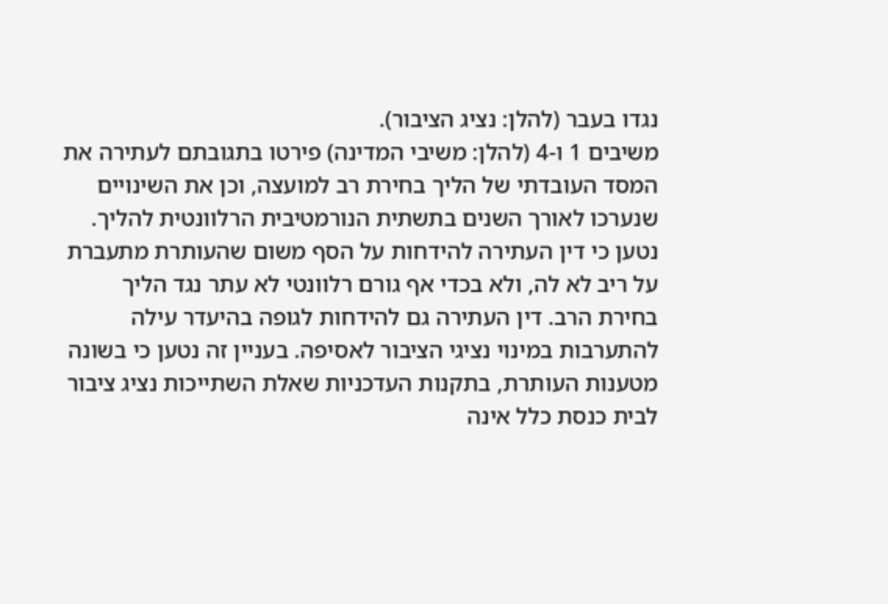נגדו בעבר (להלן: נציג הציבור).
משיבים 1 ו-4 (להלן: משיבי המדינה) פירטו בתגובתם לעתירה את המסד העובדתי של הליך בחירת רב למועצה, וכן את השינויים שנערכו לאורך השנים בתשתית הנורמטיבית הרלוונטית להליך. נטען כי דין העתירה להידחות על הסף משום שהעותרת מתעברת על ריב לא לה, ולא בכדי אף גורם רלוונטי לא עתר נגד הליך בחירת הרב. דין העתירה גם להידחות לגופה בהיעדר עילה להתערבות במינוי נציגי הציבור לאסיפה. בעניין זה נטען כי בשונה מטענות העותרת, בתקנות העדכניות שאלת השתייכות נציג ציבור לבית כנסת כלל אינה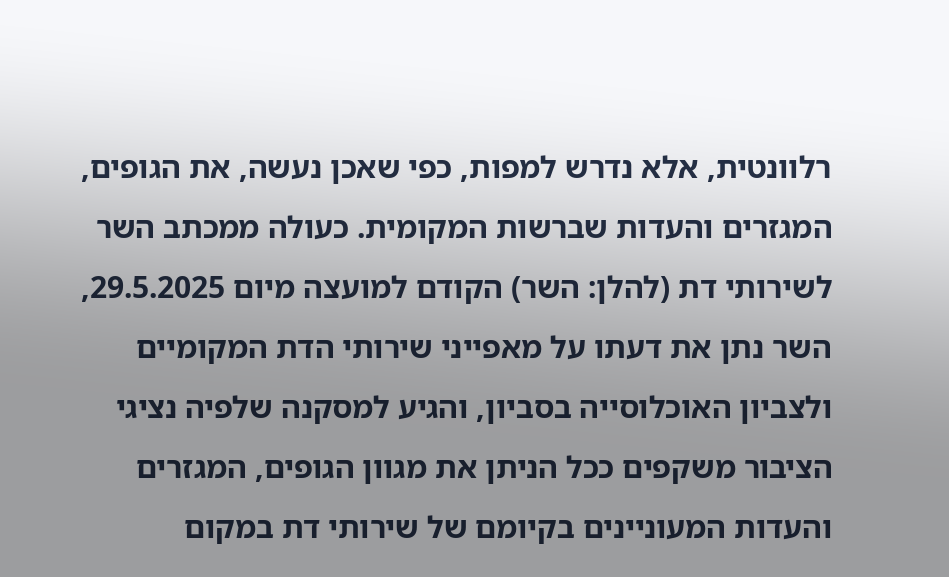רלוונטית, אלא נדרש למפות, כפי שאכן נעשה, את הגופים, המגזרים והעדות שברשות המקומית. כעולה ממכתב השר לשירותי דת (להלן: השר) הקודם למועצה מיום 29.5.2025, השר נתן את דעתו על מאפייני שירותי הדת המקומיים ולצביון האוכלוסייה בסביון, והגיע למסקנה שלפיה נציגי הציבור משקפים ככל הניתן את מגוון הגופים, המגזרים והעדות המעוניינים בקיומם של שירותי דת במקום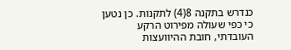כנדרש בתקנה 8(4) לתקנות. כן נטען כי כפי שעולה מפירוט הרקע העובדתי, חובת ההיוועצות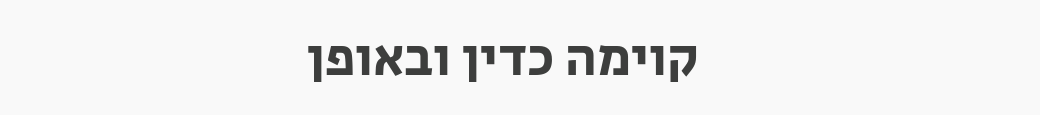קוימה כדין ובאופן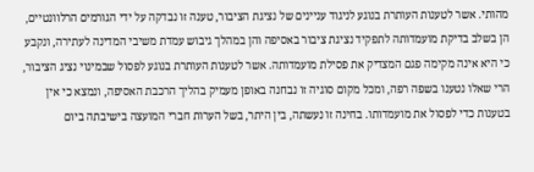מהותי. אשר לטענות העותרת בנוגע לניגוד עניינים של נציגת הציבור, טענה זו נבדקה על ידי הגורמים הרלוונטיים, הן בשלב בדיקת מועמדותה לתפקיד נציגת ציבור באסיפה והן במהלך גיבוש עמדת משיבי המדינה לעתירה, ונקבע כי היא אינה מקימה פגם המצדיק את פסילת מועמדותה. אשר לטענות העותרת בנוגע לפסול שבמינוי נציג הציבור, הרי שאלו נטענו בשפה רפה, ומכל מקום סוגיה זו נבחנה באופן מעמיק בהליך הרכבת האסיפה, ונמצא כי אין בטענות כדי לפסול את מועמדותו. בחינה זו נעשתה, בין היתר, בשל הערות חברי המועצה בישיבתה ביום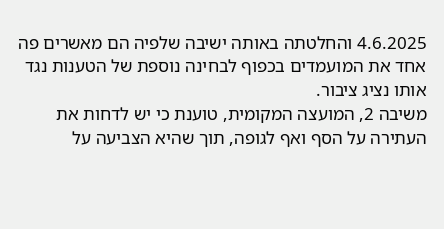4.6.2025 והחלטתה באותה ישיבה שלפיה הם מאשרים פה אחד את המועמדים בכפוף לבחינה נוספת של הטענות נגד אותו נציג ציבור.
משיבה 2, המועצה המקומית, טוענת כי יש לדחות את העתירה על הסף ואף לגופה, תוך שהיא הצביעה על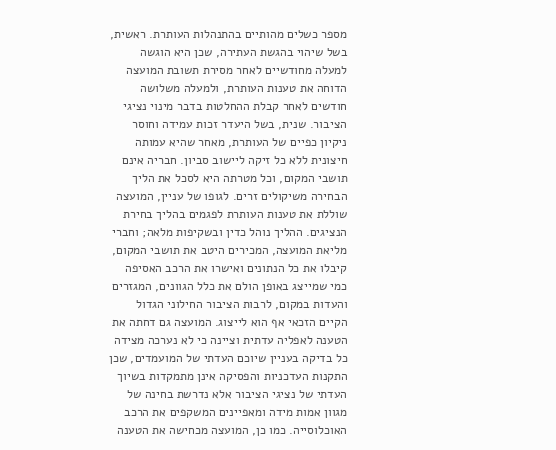מספר כשלים מהותיים בהתנהלות העותרת. ראשית, בשל שיהוי בהגשת העתירה, שכן היא הוגשה למעלה מחודשיים לאחר מסירת תשובת המועצה הדוחה את טענות העותרת, ולמעלה משלושה חודשים לאחר קבלת ההחלטות בדבר מינוי נציגי הציבור. שנית, בשל היעדר זכות עמידה וחוסר ניקיון כפיים של העותרת, מאחר שהיא עמותה חיצונית ללא כל זיקה ליישוב סביון. חבריה אינם תושבי המקום, וכל מטרתה היא לסכל את הליך הבחירה משיקולים זרים. לגופו של עניין, המועצה שוללת את טענות העותרת לפגמים בהליך בחירת הנציגים. ההליך נוהל כדין ובשקיפות מלאה; וחברי מליאת המועצה, המכירים היטב את תושבי המקום, קיבלו את כל הנתונים ואישרו את הרכב האסיפה כמי שמייצג באופן הולם את כלל הגוונים, המגזרים והעדות במקום, לרבות הציבור החילוני הגדול הקיים הזכאי אף הוא לייצוג. המועצה גם דחתה את הטענה לאפליה עדתית וציינה כי לא נערכה מצידה כל בדיקה בעניין שיוכם העדתי של המועמדים, שכן התקנות העדכניות והפסיקה אינן מתמקדות בשיוך העדתי של נציגי הציבור אלא נדרשת בחינה של מגוון אמות מידה ומאפיינים המשקפים את הרכב האוכלוסייה. כמו כן, המועצה מכחישה את הטענה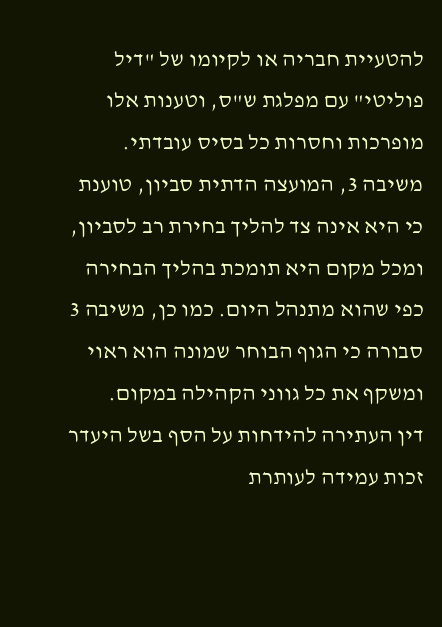להטעיית חבריה או לקיומו של "דיל פוליטי" עם מפלגת ש"ס, וטענות אלו מופרכות וחסרות כל בסיס עובדתי.
משיבה 3, המועצה הדתית סביון, טוענת כי היא אינה צד להליך בחירת רב לסביון, ומכל מקום היא תומכת בהליך הבחירה כפי שהוא מתנהל היום. כמו כן, משיבה 3 סבורה כי הגוף הבוחר שמונה הוא ראוי ומשקף את כל גווני הקהילה במקום.
דין העתירה להידחות על הסף בשל היעדר זכות עמידה לעותרת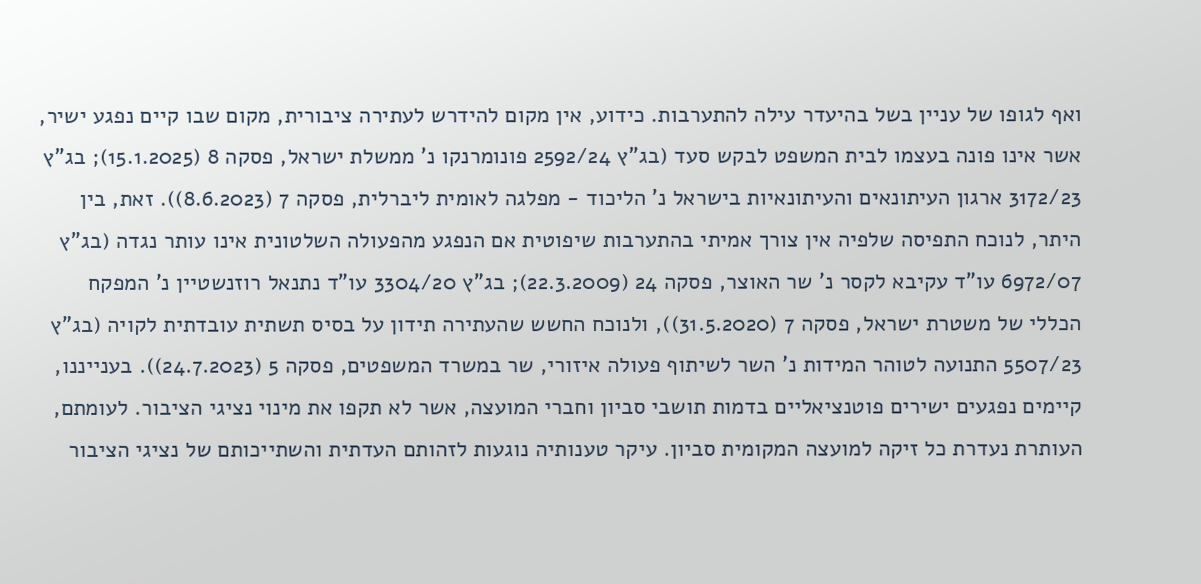ואף לגופו של עניין בשל בהיעדר עילה להתערבות. כידוע, אין מקום להידרש לעתירה ציבורית, מקום שבו קיים נפגע ישיר, אשר אינו פונה בעצמו לבית המשפט לבקש סעד (בג"ץ 2592/24 פונומרנקו נ' ממשלת ישראל, פסקה 8 (15.1.2025); בג"ץ 3172/23 ארגון העיתונאים והעיתונאיות בישראל נ' הליכוד - מפלגה לאומית ליברלית, פסקה 7 (8.6.2023)). זאת, בין היתר, לנוכח התפיסה שלפיה אין צורך אמיתי בהתערבות שיפוטית אם הנפגע מהפעולה השלטונית אינו עותר נגדה (בג"ץ 6972/07 עו"ד עקיבא לקסר נ' שר האוצר, פסקה 24 (22.3.2009); בג"ץ 3304/20 עו"ד נתנאל רוזנשטיין נ' המפקח הכללי של משטרת ישראל, פסקה 7 (31.5.2020)), ולנוכח החשש שהעתירה תידון על בסיס תשתית עובדתית לקויה (בג"ץ 5507/23 התנועה לטוהר המידות נ' השר לשיתוף פעולה איזורי, שר במשרד המשפטים, פסקה 5 (24.7.2023)). בענייננו, קיימים נפגעים ישירים פוטנציאליים בדמות תושבי סביון וחברי המועצה, אשר לא תקפו את מינוי נציגי הציבור. לעומתם, העותרת נעדרת כל זיקה למועצה המקומית סביון. עיקר טענותיה נוגעות לזהותם העדתית והשתייכותם של נציגי הציבור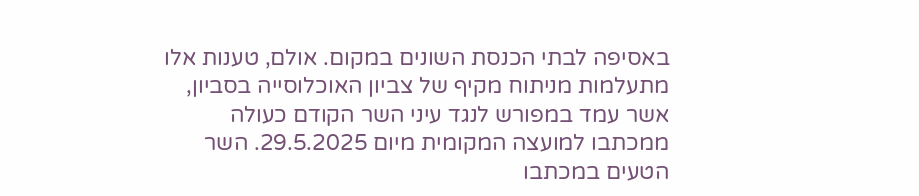באסיפה לבתי הכנסת השונים במקום. אולם, טענות אלו מתעלמות מניתוח מקיף של צביון האוכלוסייה בסביון, אשר עמד במפורש לנגד עיני השר הקודם כעולה ממכתבו למועצה המקומית מיום 29.5.2025. השר הטעים במכתבו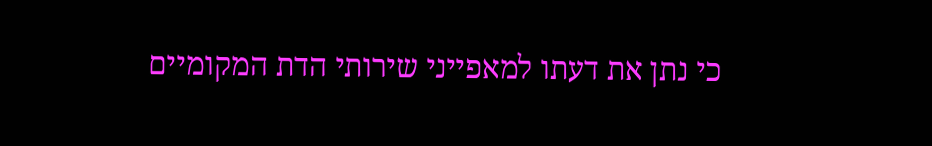כי נתן את דעתו למאפייני שירותי הדת המקומיים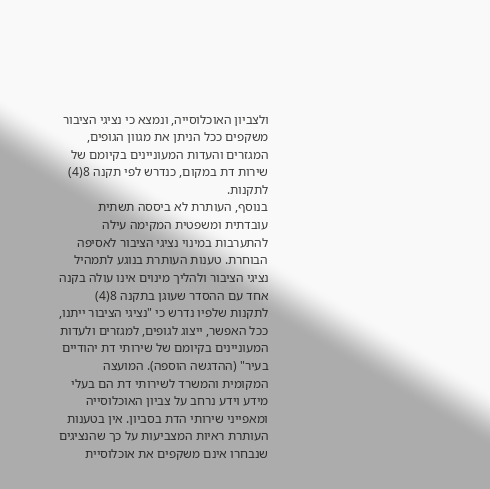ולצביון האוכלוסייה, ונמצא כי נציגי הציבור משקפים ככל הניתן את מגוון הגופים, המגזרים והעדות המעוניינים בקיומם של שירות דת במקום, כנדרש לפי תקנה 8(4) לתקנות.
בנוסף, העותרת לא ביססה תשתית עובדתית ומשפטית המקימה עילה להתערבות במינוי נציגי הציבור לאסיפה הבוחרת. טענות העותרת בנוגע לתמהיל נציגי הציבור ולהליך מינוים אינו עולה בקנה אחד עם ההסדר שעוגן בתקנה 8(4) לתקנות שלפיו נדרש כי "נציגי הציבור ייתנו, ככל האפשר, ייצוג לגופים, למגזרים ולעדות המעוניינים בקיומם של שירותי דת יהודיים בעיר" (ההדגשה הוספה). המועצה המקומית והמשרד לשירותי דת הם בעלי מידע וידע נרחב על צביון האוכלוסייה ומאפייני שירותי הדת בסביון. אין בטענות העותרת ראיות המצביעות על כך שהנציגים שנבחרו אינם משקפים את אוכלוסיית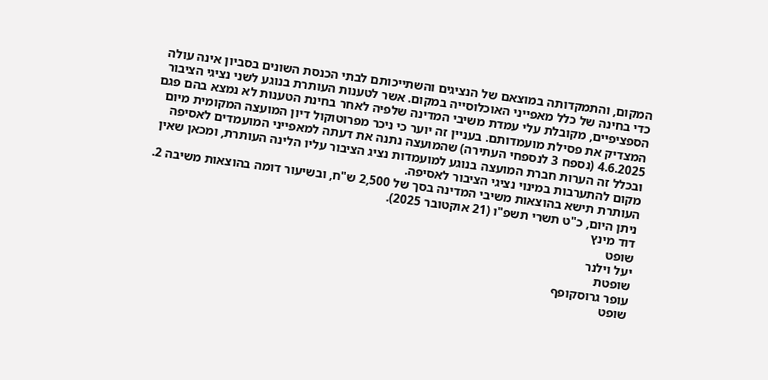המקום, והתמקדותה במוצאם של הנציגים והשתייכותם לבתי הכנסת השונים בסביון אינה עולה כדי בחינה של כלל מאפייני האוכלוסייה במקום. אשר לטענות העותרת בנוגע לשני נציגי הציבור הספציפיים, מקובלת עלי עמדת משיבי המדינה שלפיה לאחר בחינת הטענות לא נמצא בהם פגם המצדיק את פסילת מועמדותם. בעניין זה יוער כי ניכר מפרוטוקול דיון המועצה המקומית מיום 4.6.2025 (נספח 3 לנספחי העתירה) שהמועצה נתנה את דעתה למאפייני המועמדים לאסיפה ובכלל זה הערות חברת המועצה בנוגע למועמדות נציג הציבור עליו הלינה העותרת, ומכאן שאין מקום להתערבות במינוי נציגי הציבור לאסיפה.
העותרת תישא בהוצאות משיבי המדינה בסך של 2,500 ש"ח, ובשיעור דומה בהוצאות משיבה 2.
ניתן היום, כ"ט תשרי תשפ"ו (21 אוקטובר 2025).
דוד מינץ
שופט
יעל וילנר
שופטת
עופר גרוסקופף
שופט